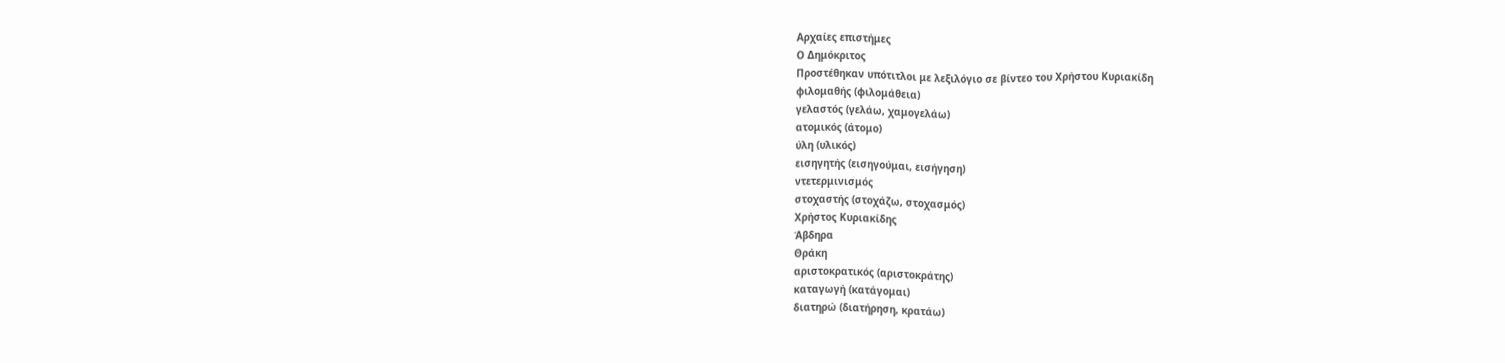Αρχαίες επιστήμες
Ο Δημόκριτος
Προστέθηκαν υπότιτλοι με λεξιλόγιο σε βίντεο του Χρήστου Κυριακίδη
φιλομαθής (φιλομάθεια)
γελαστός (γελάω, χαμογελάω)
ατομικός (άτομο)
ύλη (υλικός)
εισηγητής (εισηγούμαι, εισήγηση)
ντετερμινισμός
στοχαστής (στοχάζω, στοχασμός)
Χρήστος Κυριακίδης
Άβδηρα
Θράκη
αριστοκρατικός (αριστοκράτης)
καταγωγή (κατάγομαι)
διατηρώ (διατήρηση, κρατάω)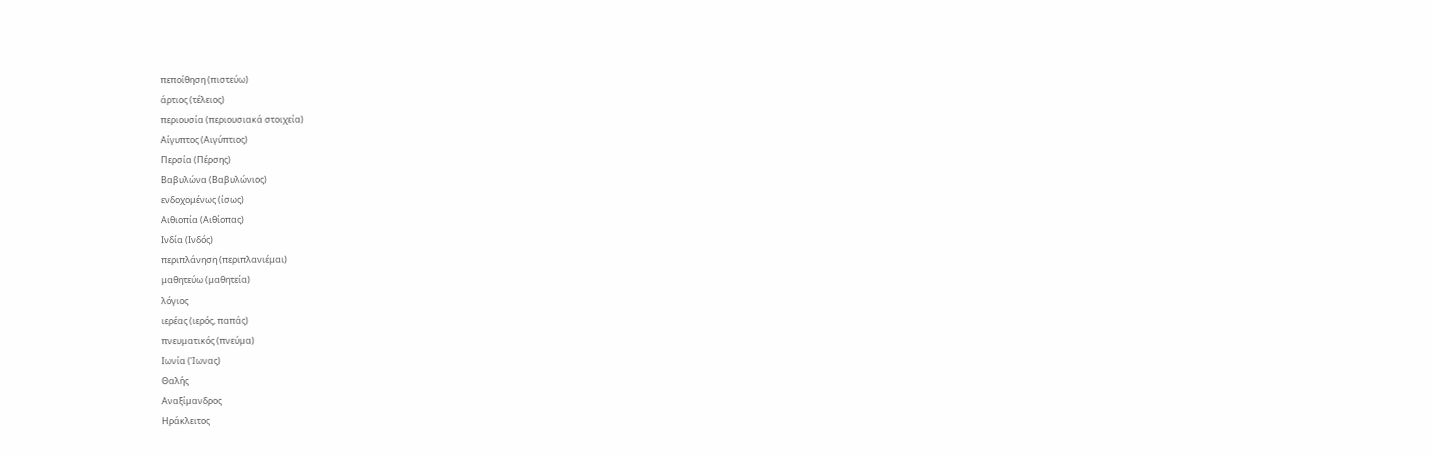πεποίθηση (πιστεύω)
άρτιος (τέλειος)
περιουσία (περιουσιακά στοιχεία)
Αίγυπτος (Αιγύπτιος)
Περσία (Πέρσης)
Βαβυλώνα (Βαβυλώνιος)
ενδοχομένως (ίσως)
Αιθιοπία (Αιθίοπας)
Ινδία (Ινδός)
περιπλάνηση (περιπλανιέμαι)
μαθητεύω (μαθητεία)
λόγιος
ιερέας (ιερός, παπάς)
πνευματικός (πνεύμα)
Ιωνία (Ίωνας)
Θαλής
Αναξίμανδρος
Ηράκλειτος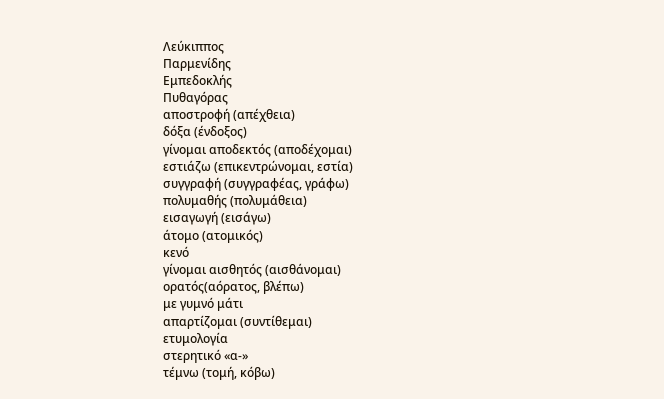Λεύκιππος
Παρμενίδης
Εμπεδοκλής
Πυθαγόρας
αποστροφή (απέχθεια)
δόξα (ένδοξος)
γίνομαι αποδεκτός (αποδέχομαι)
εστιάζω (επικεντρώνομαι, εστία)
συγγραφή (συγγραφέας, γράφω)
πολυμαθής (πολυμάθεια)
εισαγωγή (εισάγω)
άτομο (ατομικός)
κενό
γίνομαι αισθητός (αισθάνομαι)
ορατός(αόρατος, βλέπω)
με γυμνό μάτι
απαρτίζομαι (συντίθεμαι)
ετυμολογία
στερητικό «α-»
τέμνω (τομή, κόβω)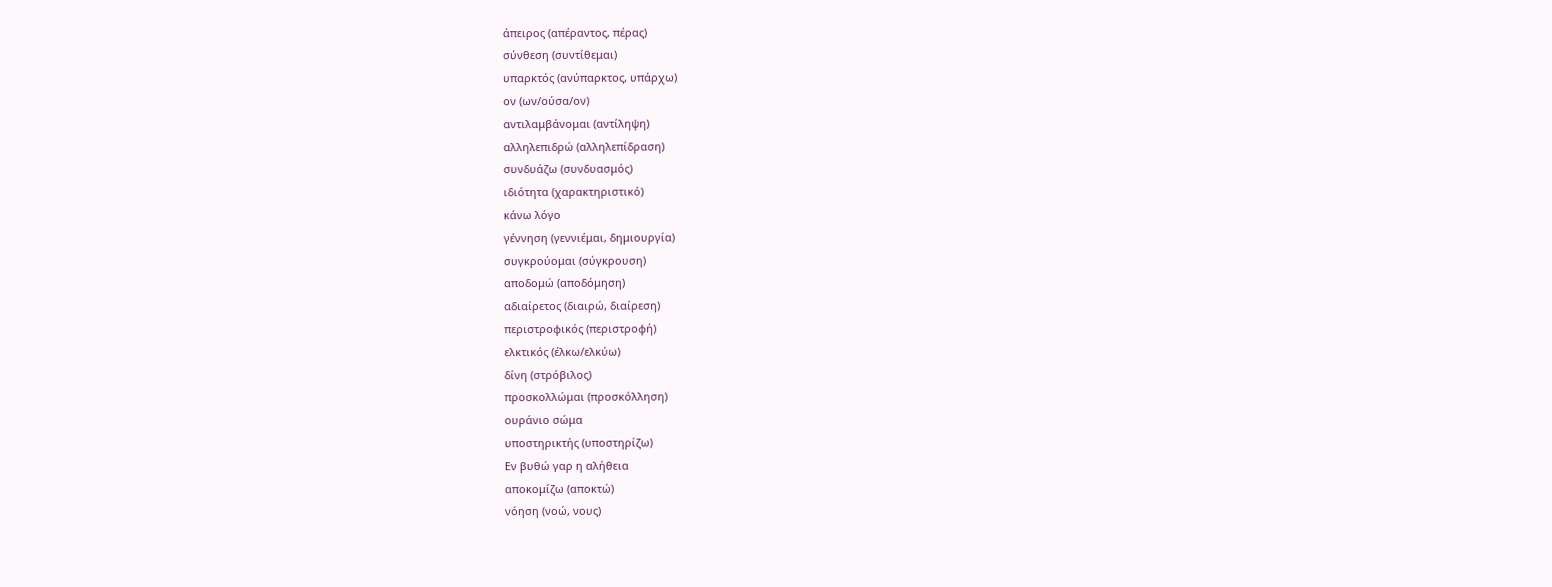άπειρος (απέραντος, πέρας)
σύνθεση (συντίθεμαι)
υπαρκτός (ανύπαρκτος, υπάρχω)
ον (ων/ούσα/ον)
αντιλαμβάνομαι (αντίληψη)
αλληλεπιδρώ (αλληλεπίδραση)
συνδυάζω (συνδυασμός)
ιδιότητα (χαρακτηριστικό)
κάνω λόγο
γέννηση (γεννιέμαι, δημιουργία)
συγκρούομαι (σύγκρουση)
αποδομώ (αποδόμηση)
αδιαίρετος (διαιρώ, διαίρεση)
περιστροφικός (περιστροφή)
ελκτικός (έλκω/ελκύω)
δίνη (στρόβιλος)
προσκολλώμαι (προσκόλληση)
ουράνιο σώμα
υποστηρικτής (υποστηρίζω)
Εν βυθώ γαρ η αλήθεια
αποκομίζω (αποκτώ)
νόηση (νοώ, νους)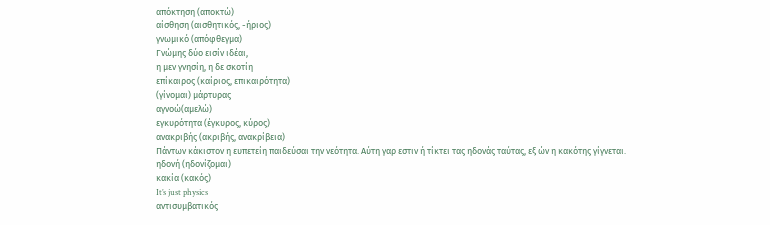απόκτηση (αποκτώ)
αίσθηση (αισθητικός, -ήριος)
γνωμικό (απόφθεγμα)
Γνώμης δύο εισίν ιδέαι,
η μεν γνησίη, η δε σκοτίη
επίκαιρος (καίριος, επικαιρότητα)
(γίνομαι) μάρτυρας
αγνοώ(αμελώ)
εγκυρότητα (έγκυρος, κύρος)
ανακριβής (ακριβής, ανακρίβεια)
Πάντων κάκιστον η ευπετείη παιδεύσαι την νεότητα. Αύτη γαρ εστιν ή τίκτει τας ηδονάς ταύτας, εξ ών η κακότης γίγνεται.
ηδονή (ηδονίζομαι)
κακία (κακός)
It’s just physics
αντισυμβατικός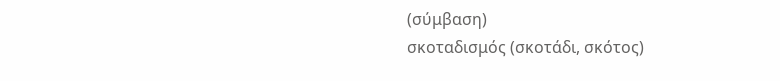(σύμβαση)
σκοταδισμός (σκοτάδι, σκότος)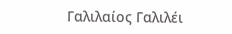Γαλιλαίος Γαλιλέι